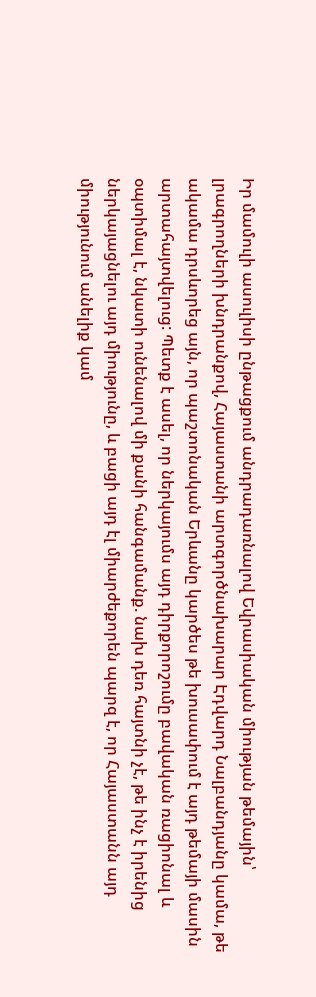Իր մամուլի ասուլիսի ընթացքում անդրադառնալով Եվրասիական միության թեմային՝ լրագրողների խնդրանքով, Հայաստանի արտգործնախարար Էդվարդ Նալբանդյանը կամա, թե ակամա դրսևորեց այն, որ պաշտոնական Երևանը կարծես թե խուսափում է այդ թեմայի մասին արտահայտվելուց: Պետք է ասել, որ ներկայումս այդ դիրքորոշումը բավական ռացիոնալ և օպտիմալ է, նկատի ունենալով մի քանի հանգամանք. նախ դեռ հայտնի չէ, թե ինչ է իրենից ներկայացնելու այդ միությունը, և բացի այդ էլ միարժեքորեն պարզ է, որ Հայաստանն այդ միությունում անելիք կամ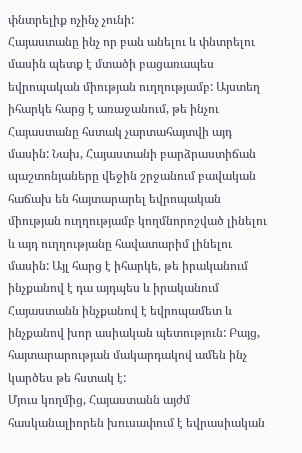փնտրելիք ոչինչ չունի:
Հայաստանը ինչ որ բան անելու և փնտրելու մասին պետք է մտածի բացառապես եվրոպական միության ուղղությամբ: Այստեղ իհարկե հարց է առաջանում, թե ինչու Հայաստանը հստակ չարտահայտվի այդ մասին: Նախ, Հայաստանի բարձրաստիճան պաշտոնյաները վեջին շրջանում բավական հաճախ են հայտարարել եվրոպական միության ուղղությամբ կողմնորոշված լինելու և այդ ուղղությանը հավատարիմ լինելու մասին: Այլ հարց է իհարկե, թե իրականում ինչքանով է դա այդպես և իրականում Հայաստանն ինչքանով է եվրոպամետ և ինչքանով խոր ասիական պետություն: Բայց, հայտարարության մակարդակով ամեն ինչ կարծես թե հստակ է:
Մյուս կողմից, Հայաստանն այժմ հասկանալիորեն խուսափում է եվրասիական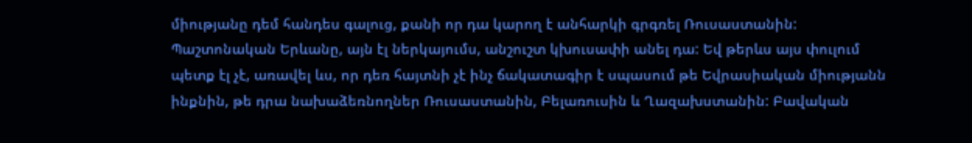միությանը դեմ հանդես գալուց, քանի որ դա կարող է անհարկի գրգռել Ռուսաստանին: Պաշտոնական Երևանը, այն էլ ներկայումս, անշուշտ կխուսափի անել դա: Եվ թերևս այս փուլում պետք էլ չէ, առավել ևս, որ դեռ հայտնի չէ ինչ ճակատագիր է սպասում թե Եվրասիական միությանն ինքնին, թե դրա նախաձեռնողներ Ռուսաստանին, Բելառուսին և Ղազախստանին: Բավական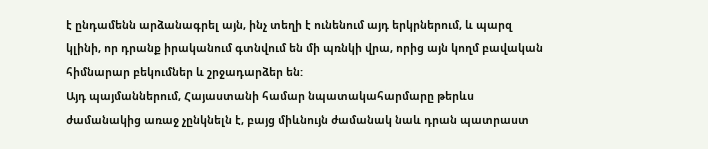է ընդամենն արձանագրել այն, ինչ տեղի է ունենում այդ երկրներում, և պարզ կլինի, որ դրանք իրականում գտնվում են մի պռնկի վրա, որից այն կողմ բավական հիմնարար բեկումներ և շրջադարձեր են:
Այդ պայմաններում, Հայաստանի համար նպատակահարմարը թերևս ժամանակից առաջ չընկնելն է, բայց միևնույն ժամանակ նաև դրան պատրաստ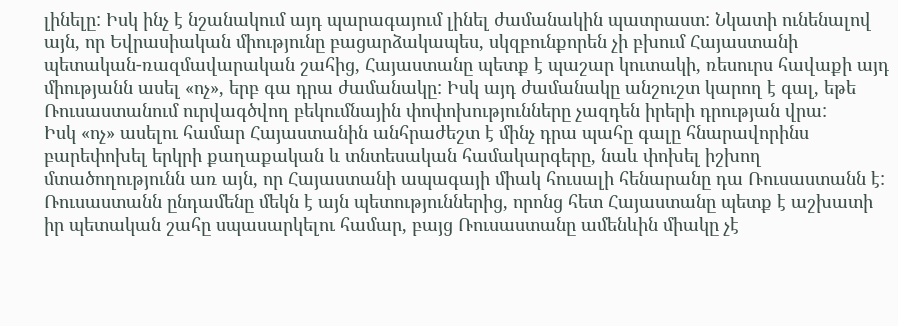լինելը: Իսկ ինչ է նշանակում այդ պարագայում լինել ժամանակին պատրաստ: Նկատի ունենալով այն, որ Եվրասիական միությունը բացարձակապես, սկզբունքորեն չի բխում Հայաստանի պետական-ռազմավարական շահից, Հայաստանը պետք է պաշար կուտակի, ռեսուրս հավաքի այդ միությանն ասել «ոչ», երբ գա դրա ժամանակը: Իսկ այդ ժամանակը անշուշտ կարող է գալ, եթե Ռուսաստանում ուրվագծվող բեկումնային փոփոխությունները չազդեն իրերի դրության վրա:
Իսկ «ոչ» ասելու համար Հայաստանին անհրաժեշտ է մինչ դրա պահը գալը հնարավորինս բարեփոխել երկրի քաղաքական և տնտեսական համակարգերը, նաև փոխել իշխող մտածողությունն առ այն, որ Հայաստանի ապագայի միակ հուսալի հենարանը դա Ռուսաստանն է: Ռուսաստանն ընդամենը մեկն է այն պետություններից, որոնց հետ Հայաստանը պետք է աշխատի իր պետական շահը սպասարկելու համար, բայց Ռուսաստանը ամենևին միակը չէ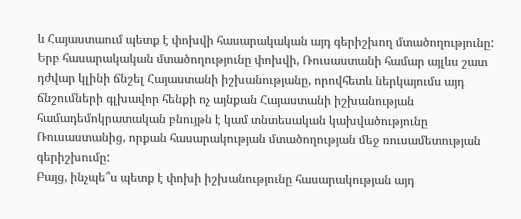և Հայաստաում պետք է փոխվի հասարակական այդ գերիշխող մտածողությունը: Երբ հասարակական մտածողությունը փոխվի, Ռուսաստանի համար այլևս շատ դժվար կլինի ճնշել Հայաստանի իշխանությանը, որովհետև ներկայումս այդ ճնշումների գլխավոր հենքի ոչ այնքան Հայաստանի իշխանության համադեմոկրատական բնույթն է կամ տնտեսական կախվածությունը Ռուսաստանից, որքան հասարակության մտածողության մեջ ռուսամետության գերիշխումը:
Բայց, ինչպե՞ս պետք է փոխի իշխանությունը հասարակության այդ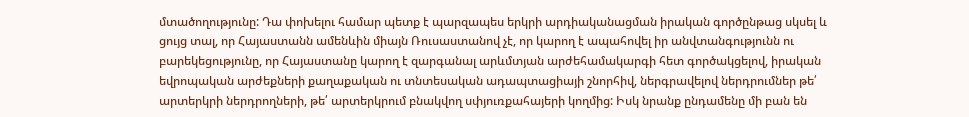մտածողությունը: Դա փոխելու համար պետք է պարզապես երկրի արդիականացման իրական գործընթաց սկսել և ցույց տալ, որ Հայաստանն ամենևին միայն Ռուսաստանով չէ, որ կարող է ապահովել իր անվտանգությունն ու բարեկեցությունը, որ Հայաստանը կարող է զարգանալ արևմտյան արժեհամակարգի հետ գործակցելով, իրական եվրոպական արժեքների քաղաքական ու տնտեսական ադապտացիայի շնորհիվ, ներգրավելով ներդրումներ թե՛ արտերկրի ներդրողների, թե՛ արտերկրում բնակվող սփյուռքահայերի կողմից: Իսկ նրանք ընդամենը մի բան են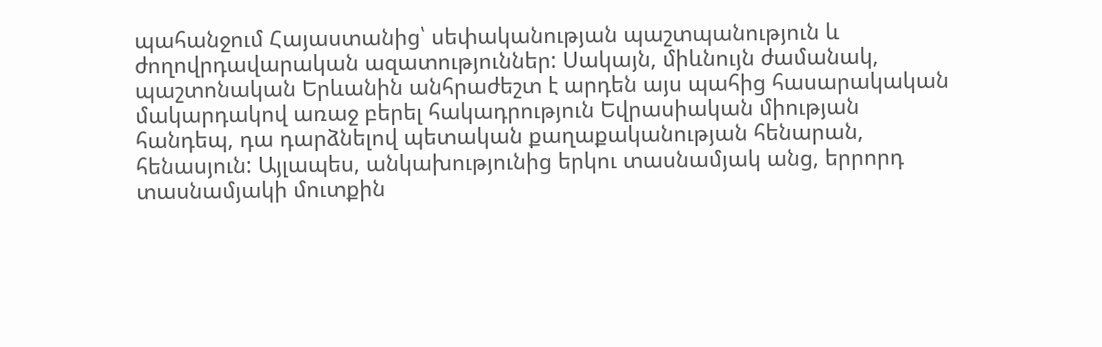պահանջում Հայաստանից՝ սեփականության պաշտպանություն և ժողովրդավարական ազատություններ: Սակայն, միևնույն ժամանակ, պաշտոնական Երևանին անհրաժեշտ է արդեն այս պահից հասարակական մակարդակով առաջ բերել հակադրություն Եվրասիական միության հանդեպ, դա դարձնելով պետական քաղաքականության հենարան, հենասյուն: Այլապես, անկախությունից երկու տասնամյակ անց, երրորդ տասնամյակի մուտքին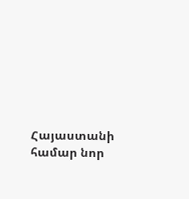Հայաստանի համար նոր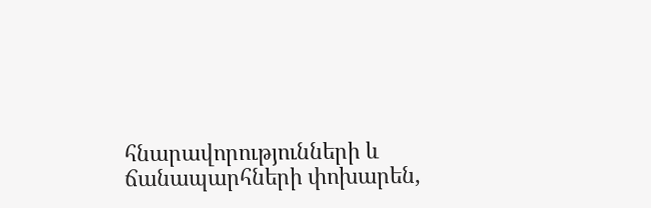հնարավորությունների և ճանապարհների փոխարեն,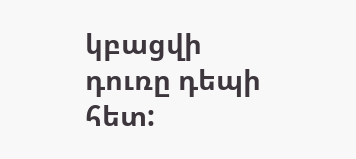կբացվի դուռը դեպի հետ: